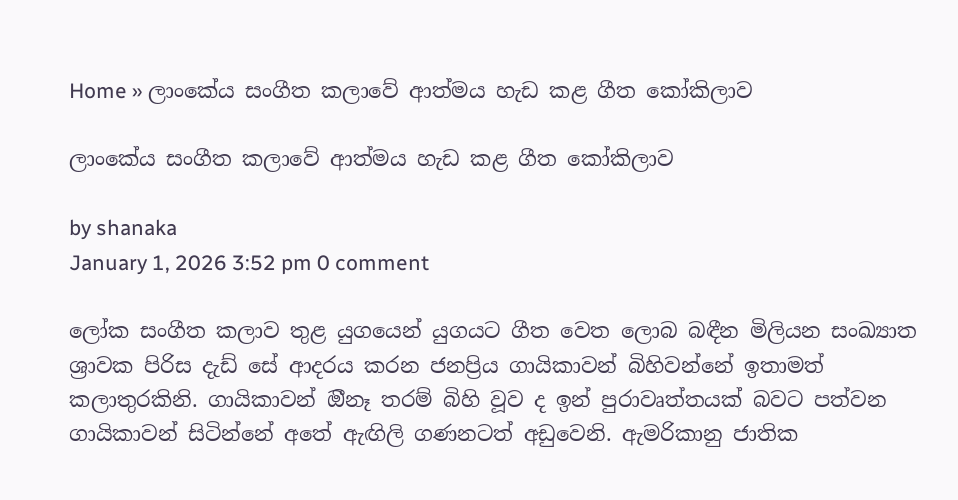Home » ලාංකේය සංගීත කලාවේ ආත්මය හැඩ කළ ගීත කෝකිලාව

ලාංකේය සංගීත කලාවේ ආත්මය හැඩ කළ ගීත කෝකිලාව

by shanaka
January 1, 2026 3:52 pm 0 comment

ලෝක සංගීත කලාව තුළ යුගයෙන් යුගයට ගීත වෙත ලොබ බඳීන මිලියන සංඛ්‍යාත ශ්‍රාවක පිරිස දැඩ් සේ ආදරය කරන ජනප්‍රිය ගායිකාවන් බිහිවන්නේ ඉතාමත් කලාතුරකිනි. ගායිකාවන් ඔීනෑ තරම් බිහි වූව ද ඉන් පුරාවෘත්තයක් බවට පත්වන ගායිකාවන් සිටින්නේ අතේ ඇඟිලි ගණනටත් අඩුවෙනි. ඇමරිකානු ජාතික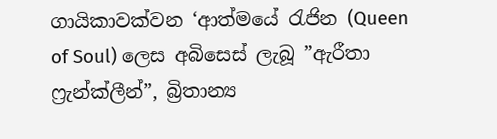ගායිකාවක්වන ‘ආත්මයේ රැජින (Queen of Soul) ලෙස අබිසෙස් ලැබූ ”ඇරීතා ෆ්‍රැන්ක්ලීන්”, බ්‍රිතාන්‍ය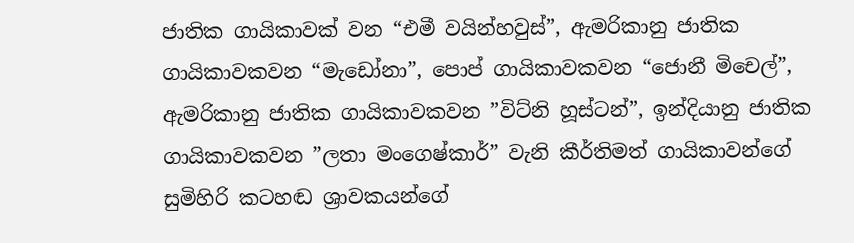ජාතික ගායිකාවක් වන “එමී වයින්හවුස්”, ඇමරිකානු ජාතික ගායිකාවකවන “මැඩෝනා”, පොප් ගායිකාවකවන “ජොනී මිචෙල්”, ඇමරිකානු ජාතික ගායිකාවකවන ”විට්නි හූස්ටන්”, ඉන්දියානු ජාතික ගායිකාවකවන ”ලතා මංගෙෂ්කාර්” වැනි කීර්තිමත් ගායිකාවන්ගේ සුමිහිරි කටහඬ ශ්‍රාවකයන්ගේ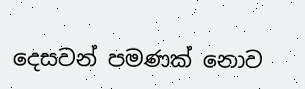දෙසවන් පමණක් නොව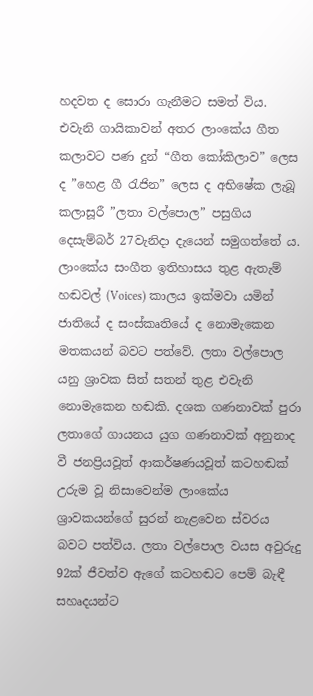හදවත ද සොරා ගැනීමට සමත් විය. එවැනි ගායිකාවන් අතර ලාංකේය ගීත කලාවට පණ දුන් “ගීත කෝකිලාව” ලෙස ද ”හෙළ ගී රැජින” ලෙස ද අභිෂේක ලැබූ කලාසූරී ”ලතා වල්පොල” පසුගිය දෙසැම්බර් 27වැනිදා දැයෙන් සමුගත්තේ ය. ලාංකේය සංගීත ඉතිහාසය තුළ ඇතැම් හඬවල් (Voices) කාලය ඉක්මවා යමින් ජාතියේ ද සංස්කෘතියේ ද නොමැකෙන මතකයන් බවට පත්වේ. ලතා වල්පොල යනු ශ්‍රාවක සිත් සතන් තුළ එවැනි නොමැකෙන හඬකි. දශක ගණනාවක් පුරා ලතාගේ ගායනය යුග ගණනාවක් අනුනාද වී ජනප්‍රියවූත් ආකර්ෂණයවූත් කටහඬක් උරුම වූ නිසාවෙන්ම ලාංකේය ශ්‍රාවකයන්ගේ සුරන් නැළවෙන ස්වරය බවට පත්විය. ලතා වල්පොල වයස අවුරුදු 92ක් ජීවත්ව ඇගේ කටහඬට පෙම් බැඳී සහෘදයන්ට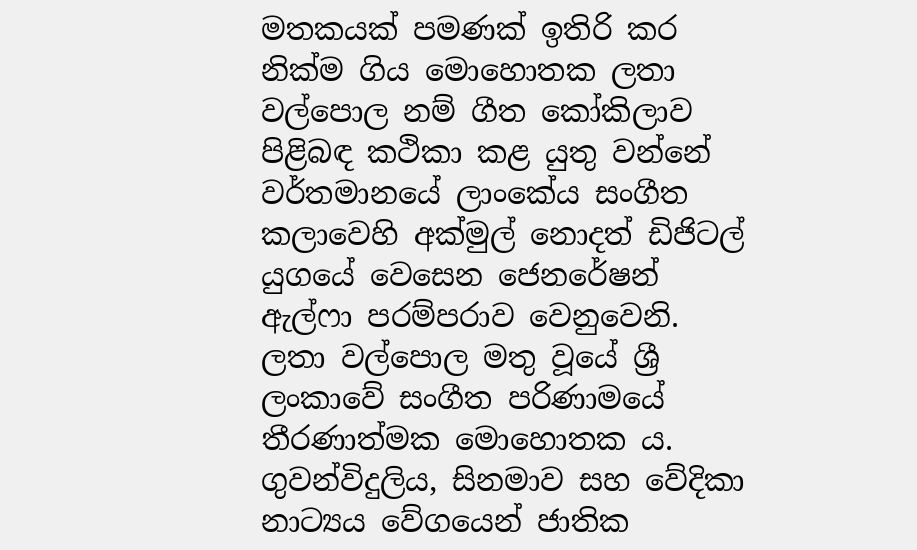මතකයක් පමණක් ඉතිරි කර නික්ම ගිය මොහොතක ලතා වල්පොල නම් ගීත කෝකිලාව පිළිබඳ කථිකා කළ යුතු වන්නේ වර්තමානයේ ලාංකේය සංගීත කලාවෙහි අක්මුල් නොදත් ඩිජිටල් යුගයේ වෙසෙන ජෙනරේෂන් ඇල්ෆා පරම්පරාව වෙනුවෙනි. ලතා වල්පොල මතු වූයේ ශ්‍රී ලංකාවේ සංගීත පරිණාමයේ තීරණාත්මක මොහොතක ය. ගුවන්විදුලිය, සිනමාව සහ වේදිකා නාට්‍යය වේගයෙන් ජාතික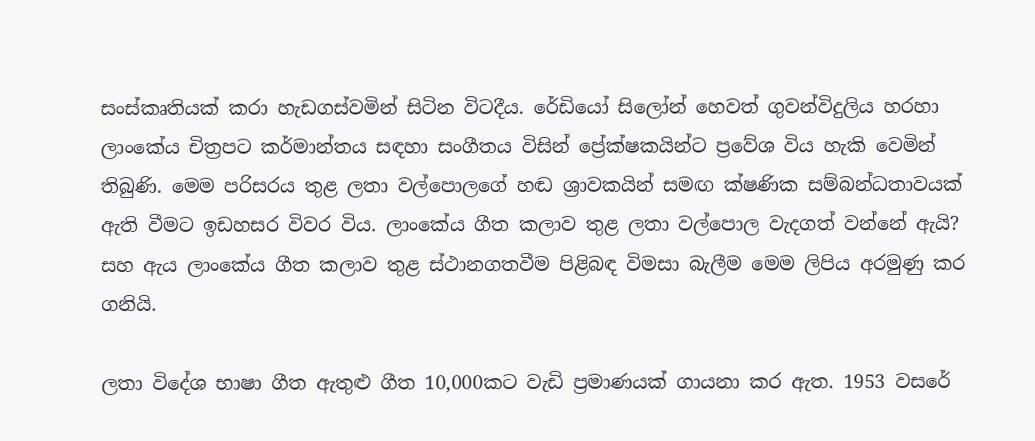සංස්කෘතියක් කරා හැඩගස්වමින් සිටින විටදීය. රේඩියෝ සිලෝන් හෙවත් ගුවන්විදුලිය හරහා ලාංකේය චිත්‍රපට කර්මාන්තය සඳහා සංගීතය විසින් ප්‍රේක්ෂකයින්ට ප්‍රවේශ විය හැකි වෙමින් තිබුණි. මෙම පරිසරය තුළ ලතා වල්පොලගේ හඬ ශ්‍රාවකයින් සමඟ ක්ෂණික සම්බන්ධතාවයක් ඇති වීමට ඉඩහසර විවර විය. ලාංකේය ගීත කලාව තුළ ලතා වල්පොල වැදගත් වන්නේ ඇයි? සහ ඇය ලාංකේය ගීත කලාව තුළ ස්ථානගතවීම පිළිබඳ විමසා බැලීම මෙම ලිපිය අරමුණු කර ගනියි.

ලතා විදේශ භාෂා ගීත ඇතුළු ගීත 10,000කට වැඩි ප්‍රමාණයක් ගායනා කර ඇත. 1953 වසරේ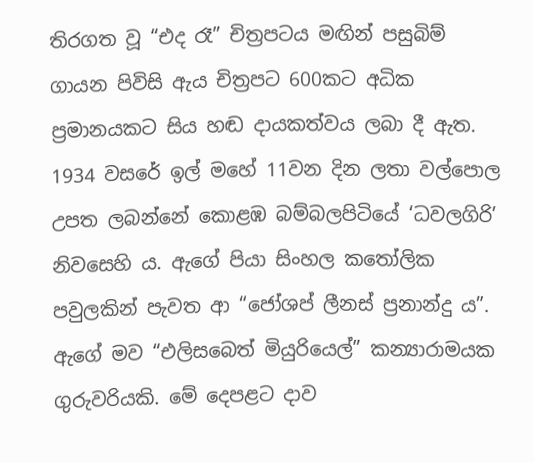තිරගත වූ “එද රෑ” චිත්‍රපටය මඟින් පසුබිම් ගායන පිවිසි ඇය චිත්‍රපට 600කට අධික ප්‍රමානයකට සිය හඬ දායකත්වය ලබා දී ඇත. 1934 වසරේ ඉල් මහේ 11වන දින ලතා වල්පොල උපත ලබන්නේ කොළඹ බම්බලපිටියේ ‘ධවලගිරි’ නිවසෙහි ය. ඇගේ පියා සිංහල කතෝලික පවුලකින් පැවත ආ “ජෝශප් ලීනස් ප්‍රනාන්දු ය”. ඇගේ මව “එලිසබෙත් මියුරියෙල්” කන්‍යාරාමයක ගුරුවරියකි. මේ දෙපළට දාව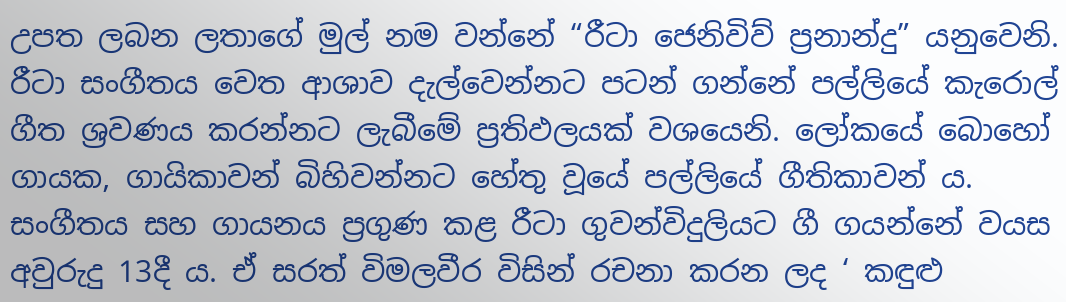උපත ලබන ලතාගේ මුල් නම වන්නේ “රීටා ජෙනිවිව් ප්‍රනාන්දු” යනුවෙනි. රීටා සංගීතය වෙත ආශාව දැල්වෙන්නට පටන් ගන්නේ පල්ලියේ කැරොල් ගීත ශ්‍රවණය කරන්නට ලැබීමේ ප්‍රතිඵලයක් වශයෙනි. ලෝකයේ බොහෝ ගායක, ගායිකාවන් බිහිවන්නට හේතු වූයේ පල්ලියේ ගීතිකාවන් ය. සංගීතය සහ ගායනය ප්‍රගුණ කළ රීටා ගුවන්විදුලියට ගී ගයන්නේ වයස අවුරුදු 13දී ය. ඒ සරත් විමලවීර විසින් රචනා කරන ලද ‘ කඳුළු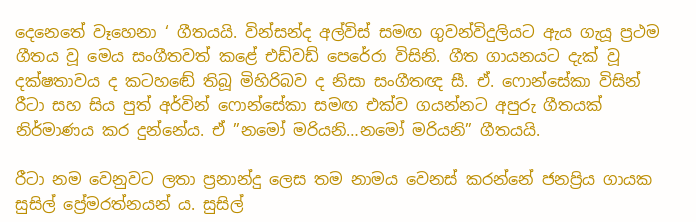දෙනෙතේ වෑහෙනා ‘ ගීතයයි. වින්සන්ද අල්විස් සමඟ ගුවන්විදුලියට ඇය ගැයූ ප්‍රථම ගීතය වූ මෙය සංගීතවත් කළේ එඩ්වඩ් පෙරේරා විසිනි. ගීත ගායනයට දැක් වූ දක්ෂතාවය ද කටහඬේ තිබූ මිහිරිබව ද නිසා සංගීතඥ සී. ඒ. ෆොන්සේකා විසින් රීටා සහ සිය පුත් අර්වින් ෆොන්සේකා සමඟ එක්ව ගයන්නට අපුරු ගීතයක් නිර්මාණය කර දුන්නේය. ඒ ”නමෝ මරියනි…නමෝ මරියනි” ගීතයයි.

රීටා නම වෙනුවට ලතා ප්‍රනාන්දු ලෙස තම නාමය වෙනස් කරන්නේ ජනප්‍රිය ගායක සුසිල් ප්‍රේමරත්නයන් ය. සුසිල්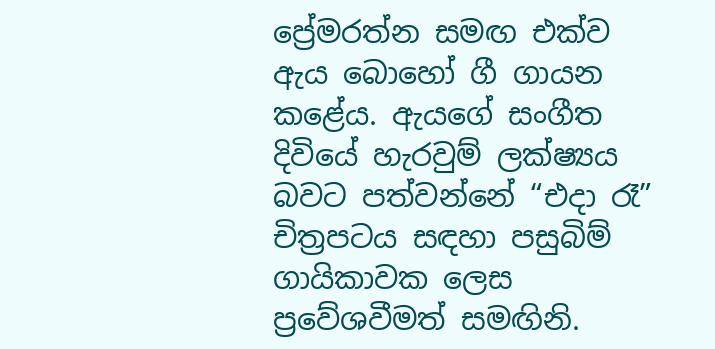ප්‍රේමරත්න සමඟ එක්ව ඇය බොහෝ ගී ගායන කළේය. ඇයගේ සංගීත දිවියේ හැරවුම් ලක්ෂ්‍යය බවට පත්වන්නේ “එදා රෑ” චිත්‍රපටය සඳහා පසුබිම් ගායිකාවක ලෙස ප්‍රවේශවීමත් සමඟිනි.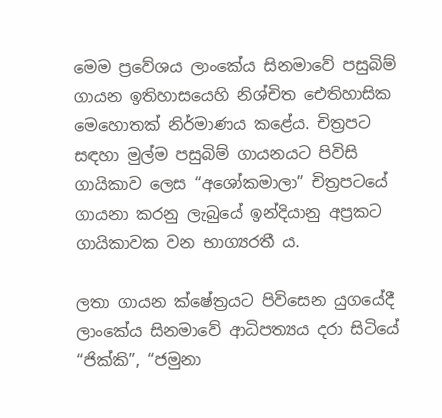මෙම ප්‍රවේශය ලාංකේය සිනමාවේ පසුබිම් ගායන ඉතිහාසයෙහි නිශ්චිත ඓතිහාසික මෙහොතක් නිර්මාණය කළේය. චිත්‍රපට සඳහා මුල්ම පසුබිම් ගායනයට පිවිසි ගායිකාව ලෙස “අශෝකමාලා” චිත්‍රපටයේ ගායනා කරනු ලැබුයේ ඉන්දියානු අප්‍රකට ගායිකාවක වන භාග්‍යරතී ය.

ලතා ගායන ක්ෂේත්‍රයට පිවිසෙන යුගයේදී ලාංකේය සිනමාවේ ආධිපත්‍යය දරා සිටියේ “ජික්කි”, “ජමුනා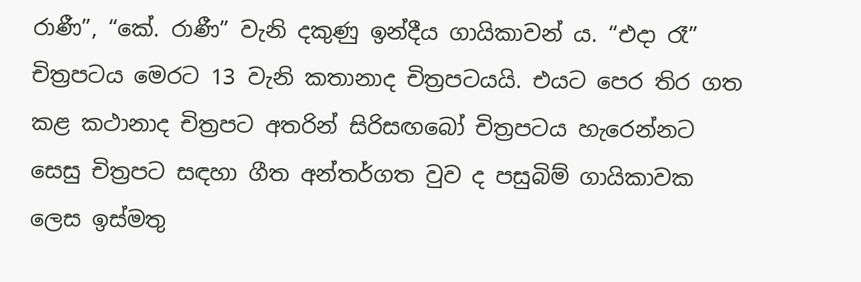රාණී”, “කේ. රාණී” වැනි දකුණු ඉන්දීය ගායිකාවන් ය. “එදා රෑ” චිත්‍රපටය මෙරට 13 වැනි කතානාද චිත්‍රපටයයි. එයට පෙර තිර ගත කළ කථානාද චිත්‍රපට අතරින් සිරිසඟබෝ චිත්‍රපටය හැරෙන්නට සෙසු චිත්‍රපට සඳහා ගීත අන්තර්ගත වුව ද පසුබිම් ගායිකාවක ලෙස ඉස්මතු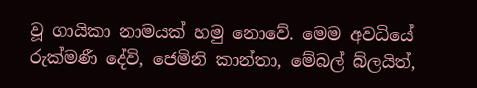වූ ගායිකා නාමයක් හමු නොවේ. මෙම අවධියේ රුක්මණී දේවි, ජෙමිනි කාන්තා, මේබල් බ්ලයිත්,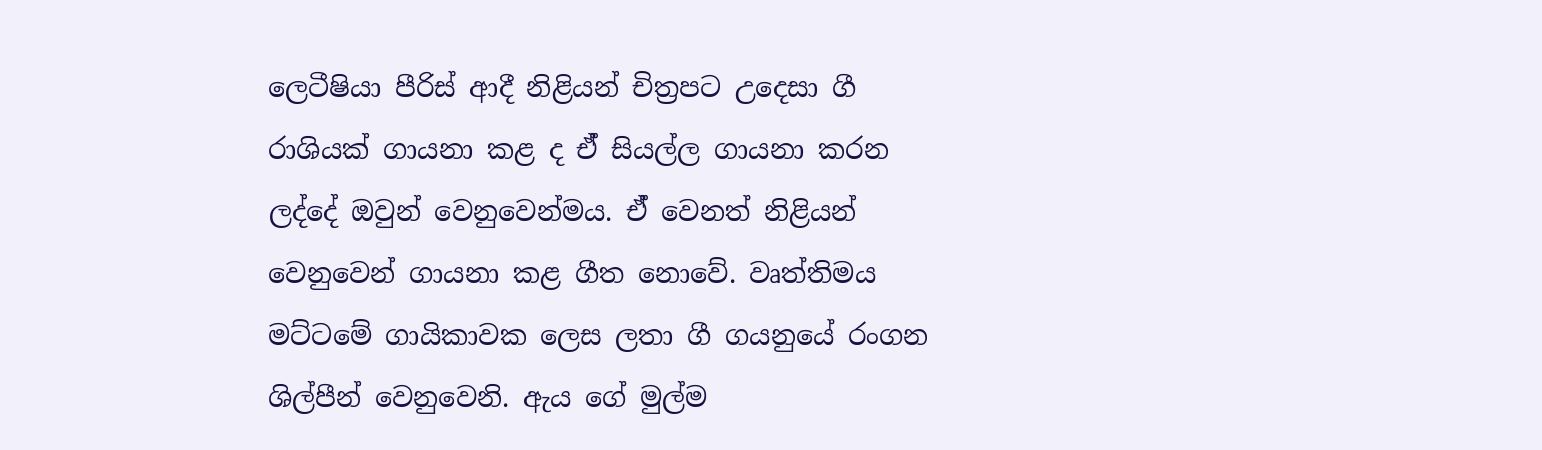ලෙටීෂියා පීරිස් ආදී නිළියන් චිත්‍රපට උදෙසා ගී රාශියක් ගායනා කළ ද ඒ් සියල්ල ගායනා කරන ලද්දේ ඔවුන් වෙනුවෙන්මය. ඒ් වෙනත් නිළියන් වෙනුවෙන් ගායනා කළ ගීත නොවේ. වෘත්තිමය මට්ටමේ ගායිකාවක ලෙස ලතා ගී ගයනුයේ රංගන ශිල්පීන් වෙනුවෙනි. ඇය ගේ මුල්ම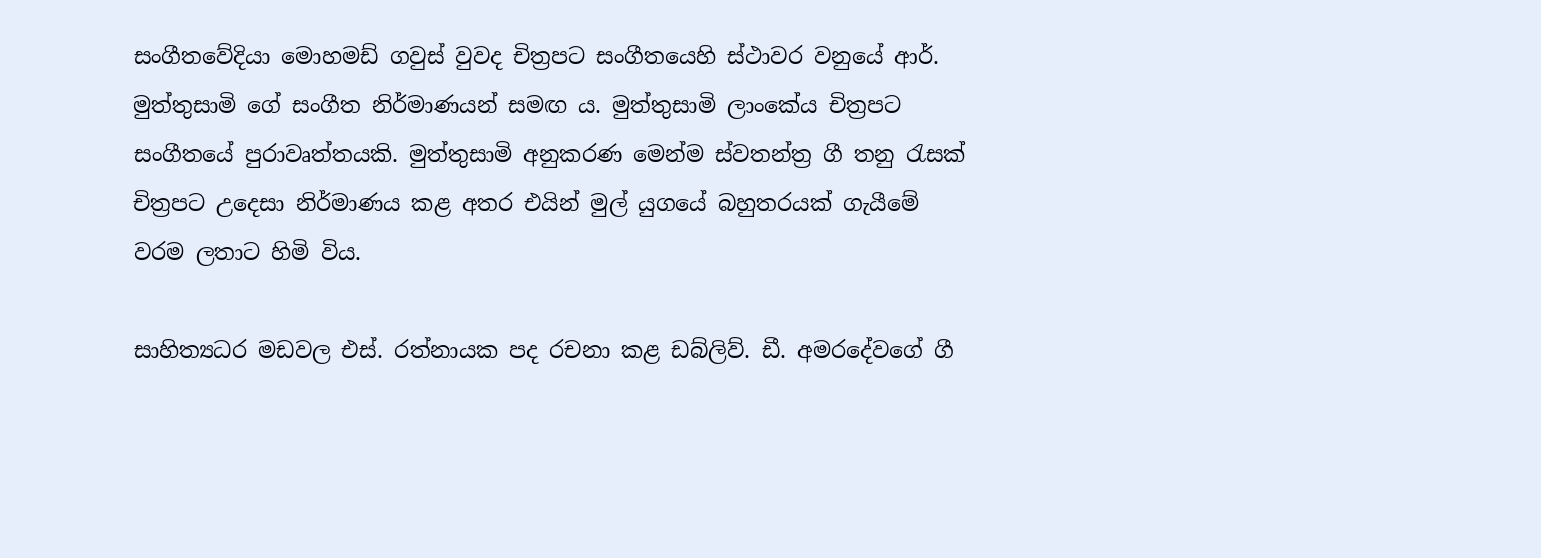සංගීතවේදියා මොහමඩ් ගවුස් වුවද චිත්‍රපට සංගීතයෙහි ස්ථාවර වනුයේ ආර්. මුත්තුසාමි ගේ සංගීත නිර්මාණයන් සමඟ ය. මුත්තුසාමි ලාංකේය චිත්‍රපට සංගීතයේ පුරාවෘත්තයකි. මුත්තුසාමි අනුකරණ මෙන්ම ස්වතන්ත්‍ර ගී තනු රැසක් චිත්‍රපට උදෙසා නිර්මාණය කළ අතර එයින් මුල් යුගයේ බහුතරයක් ගැයීමේ වරම ලතාට හිමි විය.

සාහිත්‍යධර මඩවල එස්. රත්නායක පද රචනා කළ ඩබ්ලිව්. ඩී. අමරදේවගේ ගී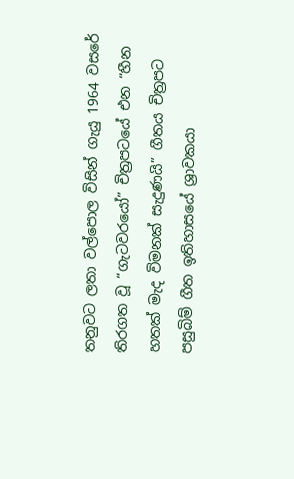තනුවට ලතා වල්පොල විසින් ගැයු 1964 වසරේ තිරගත වූ “ගැටවරයෝ” චිත්‍රපටයේ එන “හීන හතක් මැද විමනක් සැදුණයි” ගීතය චිත්‍රපට පසුබිම් ගීත ඉතිහාසයේ ශ්‍රාවකයා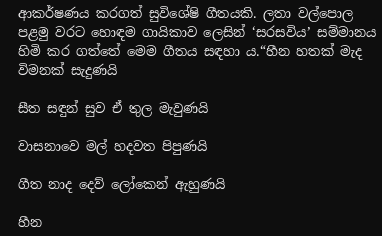ආකර්ෂණය කරගත් සුවිශේෂි ගීතයකි. ලතා වල්පොල පළමු වරට හොඳම ගායිකාව ලෙසින් ‘සරසවිය’ සම්මානය හිමි කර ගත්තේ මෙම ගීතය සඳහා ය.“හීන හතක් මැද විමනක් සැදුණයි

සීත සඳුන් සුව ඒ තුල මැවුණයි

වාසනාවෙ මල් හදවත පිපුණයි

ගීත නාද දෙව් ලෝකෙන් ඇහුණයි

හීන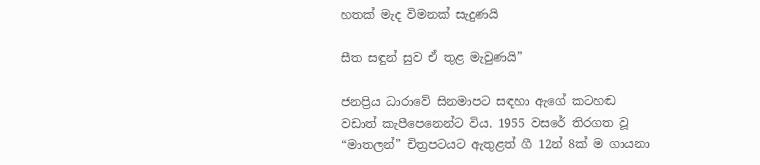හතක් මැද විමනක් සැදුණයි

සීත සඳුන් සුව ඒ තුළ මැවුණයි”

ජනප්‍රිය ධාරාවේ සිනමාපට සඳහා ඇගේ කටහඬ වඩාත් කැපීපෙනෙන්ට විය. 1955 වසරේ තිරගත වූ “මාතලන්” චිත්‍රපටයට ඇතුළත් ගී 12න් 8ක් ම ගායනා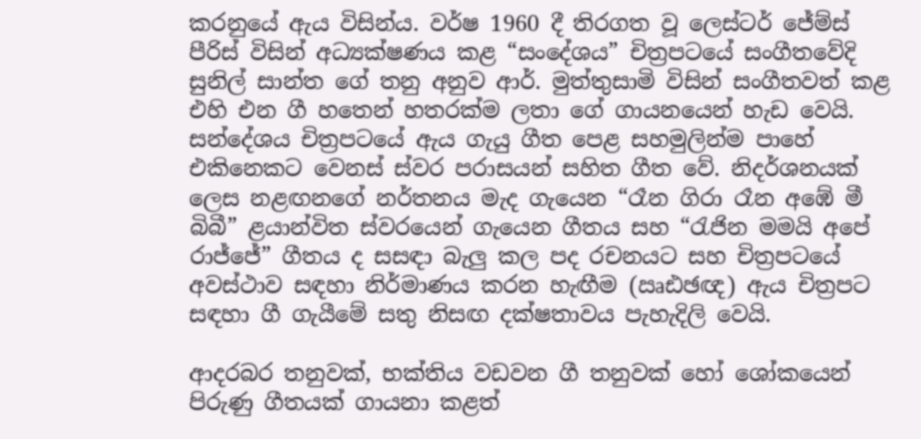කරනුයේ ඇය විසින්ය. වර්ෂ 1960 දී තිරගත වූ ලෙස්ටර් ජේම්ස් පීරිස් විසින් අධ්‍යක්ෂණය කළ “සංදේශය” චිත්‍රපටයේ සංගීතවේදි සුනිල් සාන්ත ගේ තනු අනුව ආර්. මුත්තුසාමි විසින් සංගීතවත් කළ එහි එන ගී හතෙන් හතරක්ම ලතා ගේ ගායනයෙන් හැඩ වෙයි. සන්දේශය චිත්‍රපටයේ ඇය ගැයු ගීත පෙළ සහමුලින්ම පාහේ එකිනෙකට වෙනස් ස්වර පරාසයන් සහිත ගීත වේ. නිදර්ශනයක් ලෙස නළඟනගේ නර්තනය මැද ගැයෙන “රෑන ගිරා රෑන අඹේ මී බිබී” ළයාන්විත ස්වරයෙන් ගැයෙන ගීතය සහ “රැජින මමයි අපේ රාජ්ජේ” ගීතය ද සසඳා බැලු කල පද රචනයට සහ චිත්‍රපටයේ අවස්ථාව සඳහා නිර්මාණය කරන හැඟීම (ඍඪඡඥ) ඇය චිත්‍රපට සඳහා ගී ගැයීමේ සතු නිසඟ දක්ෂතාවය පැහැදිලි වෙයි.

ආදරබර තනුවක්, භක්තිය වඩවන ගී තනුවක් හෝ ශෝකයෙන් පිරුණු ගීතයක් ගායනා කළත්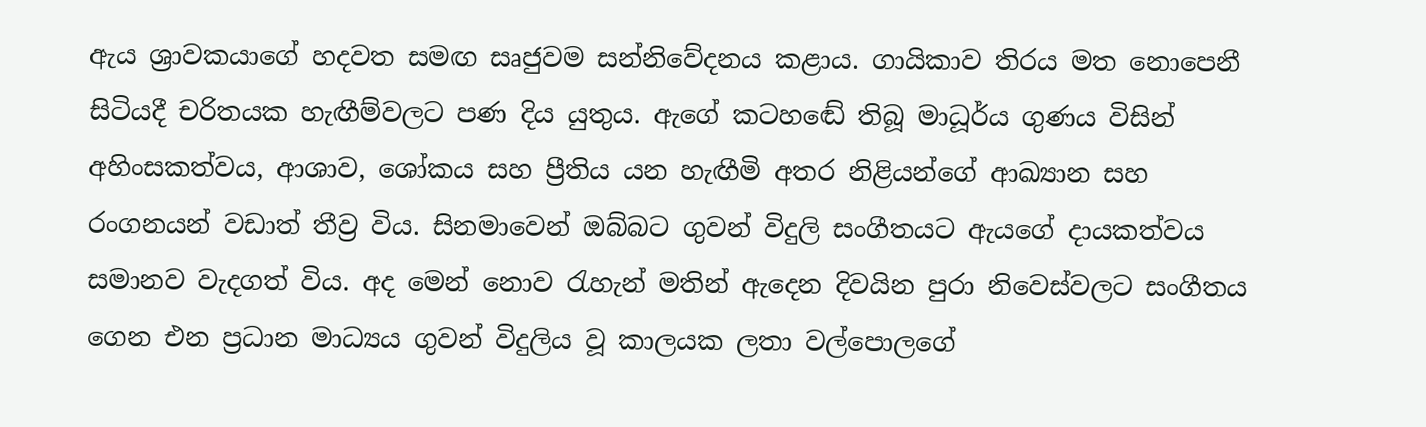ඇය ශ්‍රාවකයාගේ හදවත සමඟ සෘජුවම සන්නිවේදනය කළාය. ගායිකාව තිරය මත නොපෙනී සිටියදී චරිතයක හැඟීම්වලට පණ දිය යුතුය. ඇගේ කටහඬේ තිබූ මාධූර්ය ගුණය විසින් අහිංසකත්වය, ආශාව, ශෝකය සහ ප්‍රීතිය යන හැඟීමි අතර නිළියන්ගේ ආඛ්‍යාන සහ රංගනයන් වඩාත් තීව්‍ර විය. සිනමාවෙන් ඔබ්බට ගුවන් විදුලි සංගීතයට ඇයගේ දායකත්වය සමානව වැදගත් විය. අද මෙන් නොව රැහැන් මතින් ඇදෙන දිවයින පුරා නිවෙස්වලට සංගීතය ගෙන එන ප්‍රධාන මාධ්‍යය ගුවන් විදුලිය වූ කාලයක ලතා වල්පොලගේ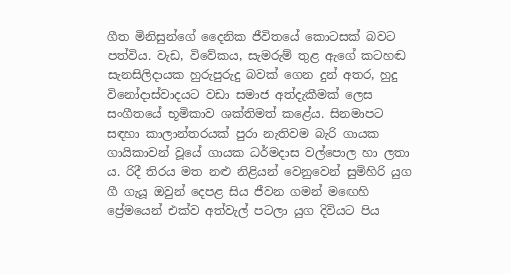ගීත මිනිසුන්ගේ දෛනික ජීවිතයේ කොටසක් බවට පත්විය. වැඩ, විවේකය, සැමරුම් තුළ ඇගේ කටහඬ සැනසිලිදායක හුරුපුරුදු බවක් ගෙන දුන් අතර, හුදු විනෝදාස්වාදයට වඩා සමාජ අත්දැකීමක් ලෙස සංගීතයේ භූමිකාව ශක්තිමත් කළේය. සිනමාපට සඳහා කාලාන්තරයක් පුරා නැතිවම බැරි ගායක ගායිකාවන් වූයේ ගායක ධර්මදාස වල්පොල හා ලතා ය. රිදී තිරය මත නළු නිළියන් වෙනුවෙන් සුමිහිරි යුග ගී ගැයූ ඔවුන් දෙපළ සිය ජීවන ගමන් මඟෙහි ප්‍රේමයෙන් එක්ව අත්වැල් පටලා යුග දිවියට පිය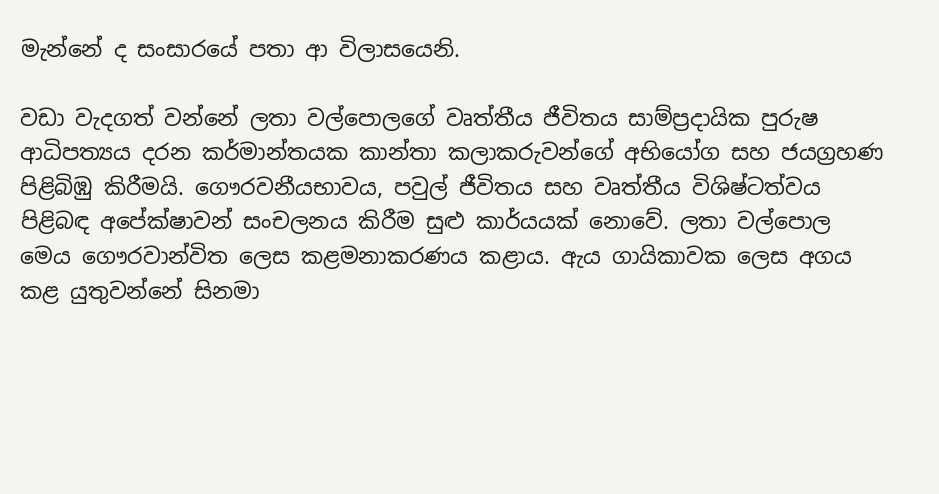මැන්නේ ද සංසාරයේ පතා ආ විලාසයෙනි.

වඩා වැදගත් වන්නේ ලතා වල්පොලගේ වෘත්තීය ජීවිතය සාම්ප්‍රදායික පුරුෂ ආධිපත්‍යය දරන කර්මාන්තයක කාන්තා කලාකරුවන්ගේ අභියෝග සහ ජයග්‍රහණ පිළිබිඹු කිරීමයි. ගෞරවනීයභාවය, පවුල් ජීවිතය සහ වෘත්තීය විශිෂ්ටත්වය පිළිබඳ අපේක්ෂාවන් සංචලනය කිරීම සුළු කාර්යයක් නොවේ. ලතා වල්පොල මෙය ගෞරවාන්විත ලෙස කළමනාකරණය කළාය. ඇය ගායිකාවක ලෙස අගය කළ යුතුවන්නේ සිනමා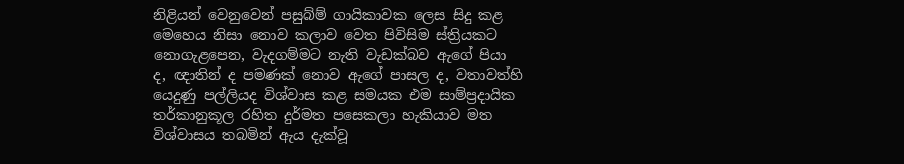නිළියන් වෙනුවෙන් පසුබ්ම් ගායිකාවක ලෙස සිදු කළ මෙහෙය නිසා නොව කලාව වෙත පිවිසිම ස්ත්‍රියකට නොගැළපෙන, වැදගම්මට නැති වැඩක්බව ඇගේ පියා ද, ඥාතින් ද පමණක් නොව ඇගේ පාසල ද, වතාවත්හි යෙදුණු පල්ලියද විශ්වාස කළ සමයක එම සාම්ප්‍රදායික තර්කානුකූල රහිත දුර්මත පසෙකලා හැකියාව මත විශ්වාසය තබමින් ඇය දැක්වූ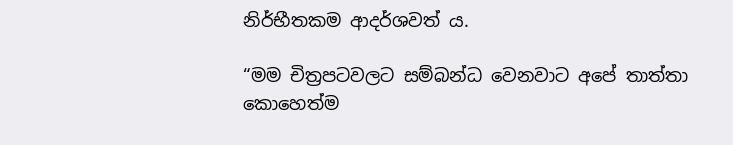නිර්භීතකම ආදර්ශවත් ය.

“මම චිත්‍රපටවලට සම්බන්ධ වෙනවාට අපේ තාත්තා කොහෙත්ම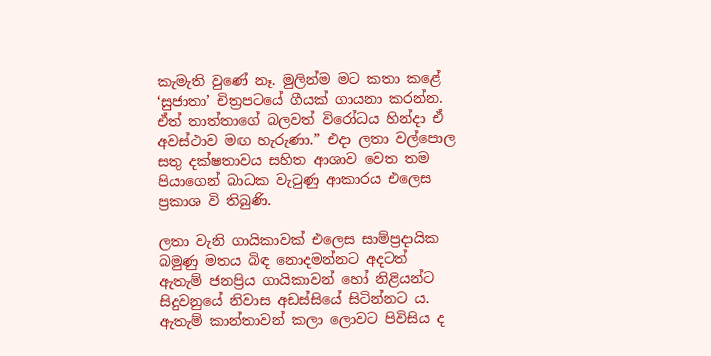කැමැති වුණේ නෑ. මුලින්ම මට කතා කළේ ‘සුජාතා’ චිත්‍රපටයේ ගීයක් ගායනා කරන්න. ඒත් තාත්තාගේ බලවත් විරෝධය හින්දා ඒ අවස්ථාව මඟ හැරුණා.” එදා ලතා වල්පොල සතු දක්ෂතාවය සහිත ආශාව වෙත තම පියාගෙන් බාධක වැටුණු ආකාරය එලෙස ප්‍රකාශ වි තිබුණි.

ලතා වැනි ගායිකාවක් එලෙස සාම්ප්‍රදායික බමුණු මතය බිඳ නොදමන්නට අදටත් ඇතැම් ජනප්‍රිය ගායිකාවන් හෝ නිළියන්ට සිදුවනුයේ නිවාස අඩස්සියේ සිටින්නට ය. ඇතැම් කාන්තාවන් කලා ලොවට පිවිසිය ද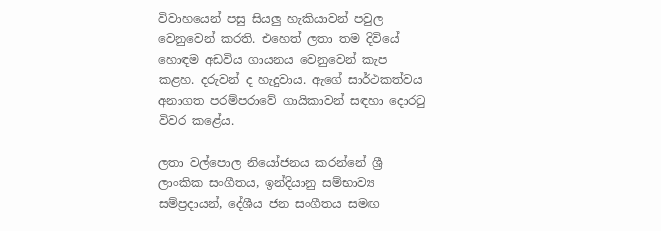විවාහයෙන් පසු සියලු හැකියාවන් පවුල වෙනුවෙන් කරති. එහෙත් ලතා තම දිවියේ හොඳම අඩවිය ගායනය වෙනුවෙන් කැප කළහ. දරුවන් ද හැදුවාය. ඇගේ සාර්ථකත්වය අනාගත පරම්පරාවේ ගායිකාවන් සඳහා දොරටු විවර කළේය.

ලතා වල්පොල නියෝජනය කරන්නේ ශ්‍රී ලාංකික සංගීතය, ඉන්දියානු සම්භාව්‍ය සම්ප්‍රදායන්, දේශීය ජන සංගීතය සමඟ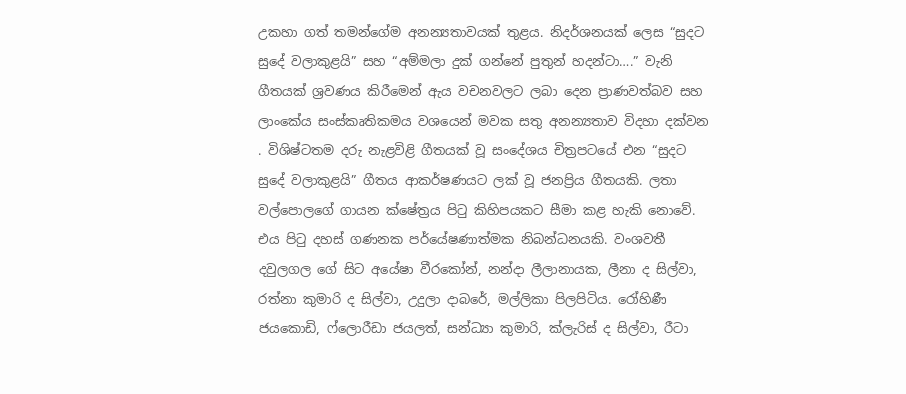උකහා ගත් තමන්ගේම අනන්‍යතාවයක් තුළය. නිදර්ශනයක් ලෙස “සුදට සුදේ වලාකුළයි” සහ “අම්මලා දුක් ගන්නේ පුතුන් හදන්ටා….” වැනි ගීතයක් ශ්‍රවණය කිරීමෙන් ඇය වචනවලට ලබා දෙන ප්‍රාණවත්බව සහ ලාංකේය සංස්කෘතිකමය වශයෙන් මවක සතු අනන්‍යතාව විදහා දක්වන . විශිෂ්ටතම දරු නැළවිළි ගීතයක් වූ සංදේශය චිත්‍රපටයේ එන “සුදට සුදේ වලාකුළයි” ගීතය ආකර්ෂණයට ලක් වූ ජනප්‍රිය ගීතයකි. ලතා වල්පොලගේ ගායන ක්ෂේත්‍රය පිටු කිහිපයකට සීමා කළ හැකි නොවේ. එය පිටු දහස් ගණනක පර්යේෂණාත්මක නිබන්ධනයකි. වංශවතී දවුලගල ගේ සිට අයේෂා වීරකෝන්, නන්දා ලීලානායක, ලීනා ද සිල්වා, රත්නා කුමාරි ද සිල්වා, උදුලා දාබරේ, මල්ලිකා පිලපිටිය. රෝහිණී ජයකොඩි, ෆ්ලොරීඩා ජයලත්, සන්ධ්‍යා කුමාරි, ක්ලැරිස් ද සිල්වා, රීටා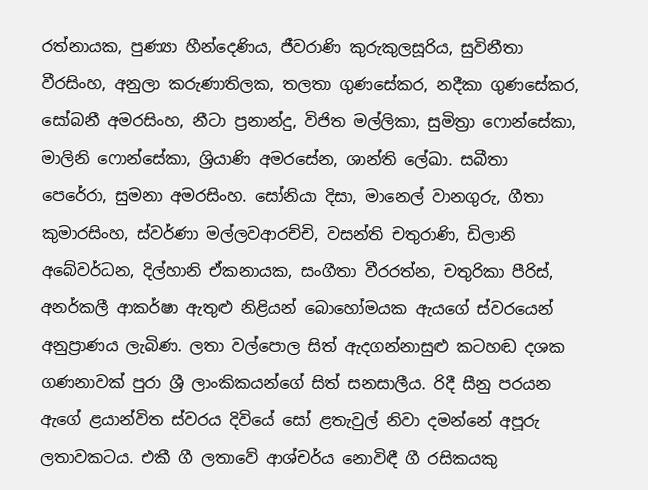රත්නායක, පුණ්‍යා හීන්දෙණිය, ජීවරාණි කුරුකුලසූරිය, සුවිනීතා වීරසිංහ, අනුලා කරුණාතිලක, තලතා ගුණසේකර, නදීකා ගුණසේකර, සෝබනී අමරසිංහ, නීටා ප්‍රනාන්දු, විජිත මල්ලිකා, සුමිත්‍රා ෆොන්සේකා, මාලිනි ෆොන්සේකා, ශ්‍රියාණි අමරසේන, ශාන්ති ලේඛා. සබීතා පෙරේරා, සුමනා අමරසිංහ. සෝනියා දිසා, මානෙල් වානගුරු, ගීතා කුමාරසිංහ, ස්වර්ණා මල්ලවආරච්චි, වසන්ති චතුරාණි, ඩිලානි අබේවර්ධන, දිල්හානි ඒකනායක, සංගීතා වීරරත්න, චතුරිකා පීරිස්, අනර්කලී ආකර්ෂා ඇතුළු නිළියන් බොහෝමයක ඇයගේ ස්වරයෙන් අනුප්‍රාණය ලැබිණ. ලතා වල්පොල සිත් ඇදගන්නාසුළු කටහඬ දශක ගණනාවක් පුරා ශ්‍රී ලාංකිකයන්ගේ සිත් සනසාලීය. රිදී සීනු පරයන ඇගේ ළයාන්විත ස්වරය දිවියේ සෝ ළතැවුල් නිවා දමන්නේ අපූරු ලතාවකටය. එකී ගී ලතාවේ ආශ්චර්ය නොවිඳී ගී රසිකයකු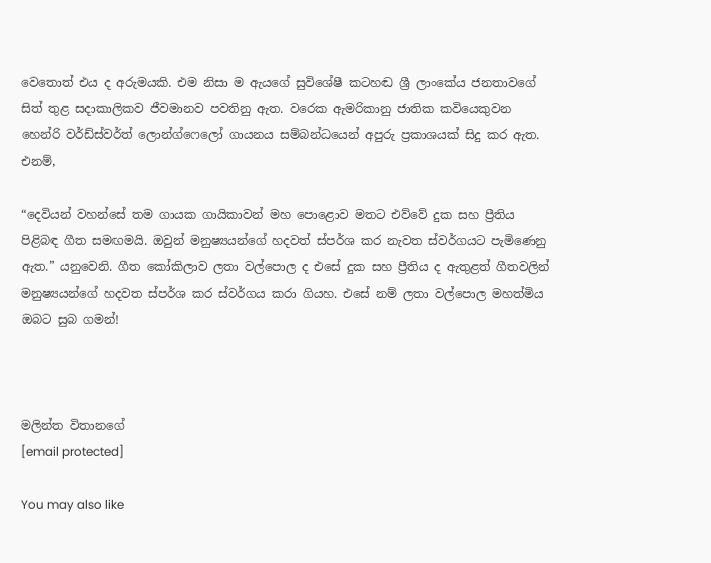වෙතොත් එය ද අරුමයකි. එම නිසා ම ඇයගේ සුවිශේෂී කටහඬ ශ්‍රී ලාංකේය ජනතාවගේ සිත් තුළ සදාකාලිකව ජීවමානව පවතිනු ඇත. වරෙක ඇමරිකානු ජාතික කවියෙකුවන හෙන්රි වර්ඩ්ස්වර්ත් ලොන්ග්ෆෙලෝ ගායනය සම්බන්ධයෙන් අපුරු ප්‍රකාශයක් සිදු කර ඇත. එනම්,

“දෙවියන් වහන්සේ තම ගායක ගායිකාවන් මහ පොළොව මතට එව්වේ දුක සහ ප්‍රීතිය පිළිබඳ ගීත සමඟමයි. ඔවුන් මනුෂ්‍යයන්ගේ හදවත් ස්පර්ශ කර නැවත ස්වර්ගයට පැමිණෙනු ඇත.” යනුවෙනි. ගීත කෝකිලාව ලතා වල්පොල ද එසේ දුක සහ ප්‍රීතිය ද ඇතුළත් ගීතවලින් මනුෂ්‍යයන්ගේ හදවත ස්පර්ශ කර ස්වර්ගය කරා ගියහ. එසේ නම් ලතා වල්පොල මහත්මිය ඔබට සුබ ගමන්!



මලින්ත විතානගේ
[email protected]

You may also like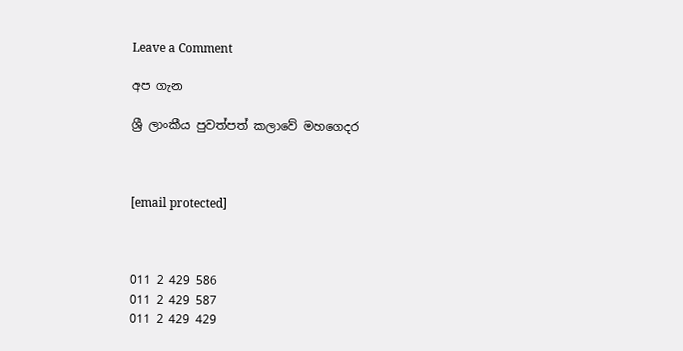Leave a Comment

අප ගැන

ශ්‍රී ලාංකීය පුවත්පත් කලාවේ මහගෙදර



[email protected]



011 2 429 586
011 2 429 587
011 2 429 429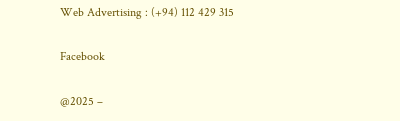Web Advertising : (+94) 112 429 315

Facebook

@2025 –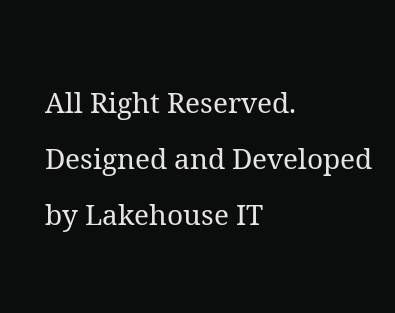All Right Reserved. Designed and Developed by Lakehouse IT